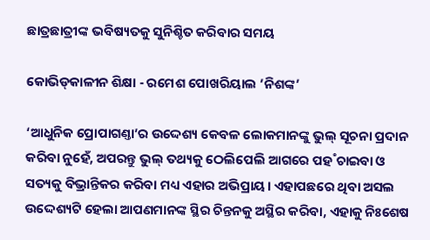ଛାତ୍ରଛାତ୍ରୀଙ୍କ ଭବିଷ୍ୟତକୁ ସୁନିଶ୍ଚିତ କରିବାର ସମୟ

କୋଭିଡ୍‍କାଳୀନ ଶିକ୍ଷା - ରମେଶ ପୋଖରିୟାଲ ’ନିଶଙ୍କ’

‘ଆଧୁନିକ ପ୍ରୋପାଗଣ୍ତା’ର ଉଦ୍ଦେଶ୍ୟ କେବଳ ଲୋକମାନଙ୍କୁ ଭୁଲ୍ ସୂଚନା ପ୍ରଦାନ କରିବା ନୁହେଁ, ଅପରନ୍ତୁ ଭୁଲ୍ ତଥ୍ୟକୁ ଠେଲିପେଲି ଆଗରେ ପହ˚ଚାଇବା ଓ ସତ୍ୟକୁ ବିଭ୍ରାନ୍ତିକର କରିବା ମଧ୍ୟ ଏହାର ଅଭିପ୍ରାୟ। ଏହାପଛରେ ଥିବା ଅସଲ ଉଦ୍ଦେଶ୍ୟଟି ହେଲା ଆପଣମାନଙ୍କ ସ୍ଥିର ଚିନ୍ତନକୁ ଅସ୍ଥିର କରିବା, ଏହାକୁ ନିଃଶେଷ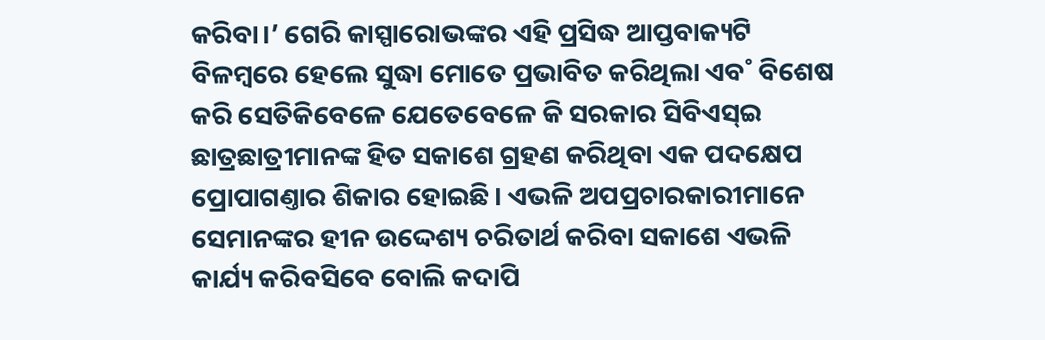କରିବା।’ ଗେରି କାସ୍ପାରୋଭଙ୍କର ଏହି ପ୍ରସିଦ୍ଧ ଆପ୍ତବାକ୍ୟଟି ବିଳମ୍ବରେ ହେଲେ ସୁଦ୍ଧା ମୋତେ ପ୍ରଭାବିତ କରିଥିଲା ଏବ˚ ବିଶେଷ କରି ସେତିକିବେଳେ ଯେତେବେଳେ କି ସରକାର ସିବିଏସ୍ଇ ଛାତ୍ରଛାତ୍ରୀମାନଙ୍କ ହିତ ସକାଶେ ଗ୍ରହଣ କରିଥିବା ଏକ ପଦକ୍ଷେପ ପ୍ରୋପାଗଣ୍ତାର ଶିକାର ହୋଇଛି। ଏଭଳି ଅପପ୍ରଚାରକାରୀମାନେ ସେମାନଙ୍କର ହୀନ ଉଦ୍ଦେଶ୍ୟ ଚରିତାର୍ଥ କରିବା ସକାଶେ ଏଭଳି କାର୍ଯ୍ୟ କରିବସିବେ ବୋଲି କଦାପି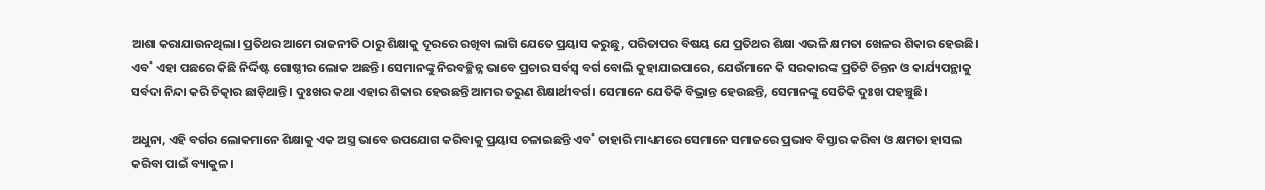ଆଶା କରାଯାଉନଥିଲା। ପ୍ରତିଥର ଆମେ ରାଜନୀତି ଠାରୁ ଶିକ୍ଷାକୁ ଦୂରରେ ରଖିବା ଲାଗି ଯେତେ ପ୍ରୟାସ କରୁଛୁ, ପରିତାପର ବିଷୟ ଯେ ପ୍ରତିଥର ଶିକ୍ଷା ଏଭଳି କ୍ଷମତା ଖେଳର ଶିକାର ହେଉଛି। ଏବ˚ ଏହା ପଛରେ କିଛି ନିର୍ଦ୍ଦିଷ୍ଟ ଗୋଷ୍ଠୀର ଲୋକ ଅଛନ୍ତି। ସେମାନଙ୍କୁ ନିରବଚ୍ଛିନ୍ନ ଭାବେ ପ୍ରଚାର ସର୍ବସ୍ବ ବର୍ଗ ବୋଲି କୁହାଯାଇପାରେ, ଯେଉଁମାନେ କି ସରକାରଙ୍କ ପ୍ରତିଟି ଚିନ୍ତନ ଓ କାର୍ଯ୍ୟପନ୍ଥାକୁ ସର୍ବଦା ନିନ୍ଦା କରି ଚିତ୍କାର ଛାଡ଼ିଥାନ୍ତି। ଦୁଃଖର କଥା ଏହାର ଶିକାର ହେଉଛନ୍ତି ଆମର ତରୁଣ ଶିକ୍ଷାର୍ଥୀବର୍ଗ। ସେମାନେ ଯେତିକି ବିଭ୍ରାନ୍ତ ହେଉଛନ୍ତି, ସେମାନଙ୍କୁ ସେତିକି ଦୁଃଖ ପହଞ୍ଚୁଛି।

ଅଧୁନା, ଏହି ବର୍ଗର ଲୋକମାନେ ଶିକ୍ଷାକୁ ଏକ ଅସ୍ତ୍ର ଭାବେ ଉପଯୋଗ କରିବାକୁ ପ୍ରୟାସ ଚଳାଇଛନ୍ତି ଏବ˚ ତାହାରି ମାଧ୍ୟମରେ ସେମାନେ ସମାଜରେ ପ୍ରଭାବ ବିସ୍ତାର କରିବା ଓ କ୍ଷମତା ହାସଲ କରିବା ପାଇଁ ବ୍ୟାକୁଳ।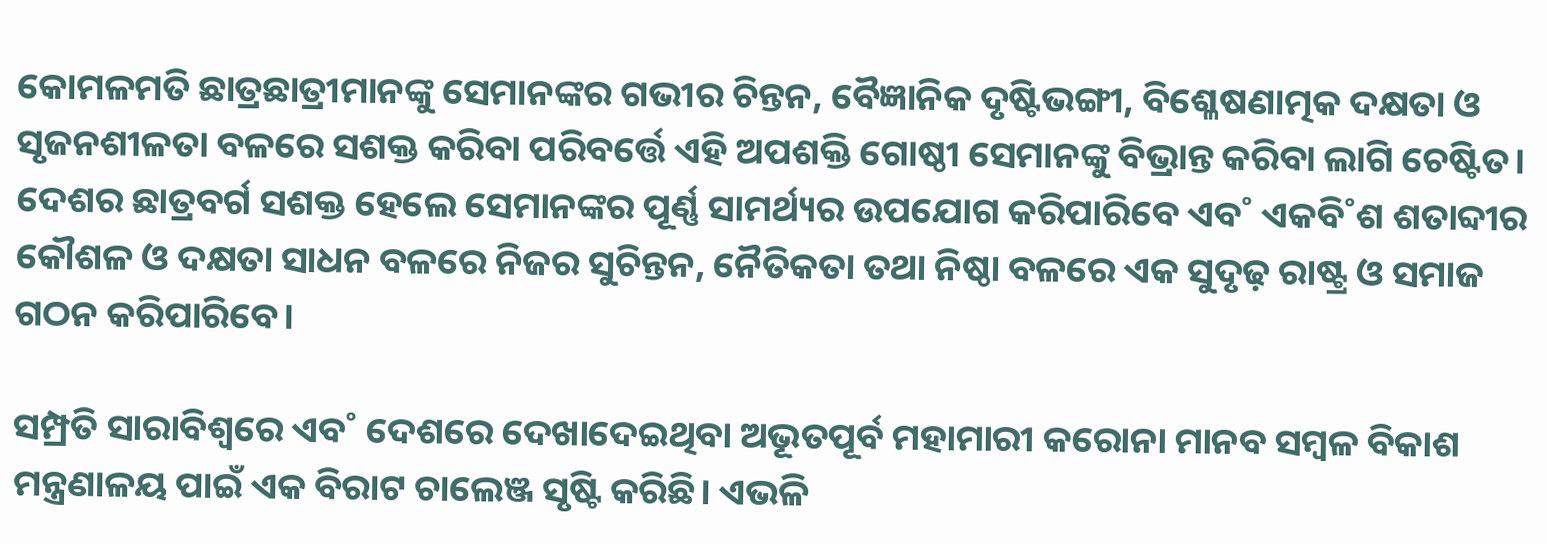କୋମଳମତି ଛାତ୍ରଛାତ୍ରୀମାନଙ୍କୁ ସେମାନଙ୍କର ଗଭୀର ଚିନ୍ତନ, ବୈଜ୍ଞାନିକ ଦୃଷ୍ଟିଭଙ୍ଗୀ, ବିଶ୍ଳେଷଣାତ୍ମକ ଦକ୍ଷତା ଓ ସୃଜନଶୀଳତା ବଳରେ ସଶକ୍ତ କରିବା ପରିବର୍ତ୍ତେ ଏହି ଅପଶକ୍ତି ଗୋଷ୍ଠୀ ସେମାନଙ୍କୁ ବିଭ୍ରାନ୍ତ କରିବା ଲାଗି ଚେଷ୍ଟିତ। ଦେଶର ଛାତ୍ରବର୍ଗ ସଶକ୍ତ ହେଲେ ସେମାନଙ୍କର ପୂର୍ଣ୍ଣ ସାମର୍ଥ୍ୟର ଉପଯୋଗ କରିପାରିବେ ଏବ˚ ଏକବି˚ଶ ଶତାବ୍ଦୀର କୌଶଳ ଓ ଦକ୍ଷତା ସାଧନ ବଳରେ ନିଜର ସୁଚିନ୍ତନ, ନୈତିକତା ତଥା ନିଷ୍ଠା ବଳରେ ଏକ ସୁଦୃଢ଼ ରାଷ୍ଟ୍ର ଓ ସମାଜ ଗଠନ କରିପାରିବେ।

ସମ୍ପ୍ରତି ସାରାବିଶ୍ବରେ ଏବ˚ ଦେଶରେ ଦେଖାଦେଇଥିବା ଅଭୂତପୂର୍ବ ମହାମାରୀ କରୋନା ମାନବ ସମ୍ବଳ ବିକାଶ ମନ୍ତ୍ରଣାଳୟ ପାଇଁ ଏକ ବିରାଟ ଚାଲେଞ୍ଜ ସୃଷ୍ଟି କରିଛି। ଏଭଳି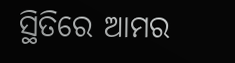ସ୍ଥିତିରେ ଆମର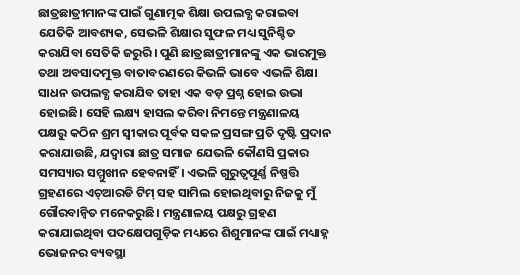ଛାତ୍ରଛାତ୍ରୀମାନଙ୍କ ପାଇଁ ଗୁଣାତ୍ମକ ଶିକ୍ଷା ଉପଲବ୍ଧ କରାଇବା ଯେତିକି ଆବଶ୍ୟକ, ସେଭଳି ଶିକ୍ଷାର ସୁଫଳ ମଧ୍ୟ ସୁନିଶ୍ଚିତ କରାଯିବା ସେତିକି ଜରୁରି। ପୁଣି ଛାତ୍ରଛାତ୍ରୀମାନଙ୍କୁ ଏକ ଭାରମୁକ୍ତ ତଥା ଅବସାଦମୁକ୍ତ ବାତାବରଣରେ କିଭଳି ଭାବେ ଏଭଳି ଶିକ୍ଷା ସାଧନ ଉପଲବ୍ଧ କରାଯିବ ତାହା ଏକ ବଡ଼ ପ୍ରଶ୍ନ ହୋଇ ଉଭା ହୋଇଛି। ସେହି ଲକ୍ଷ୍ୟ ହାସଲ କରିବା ନିମନ୍ତେ ମନ୍ତ୍ରଣାଳୟ ପକ୍ଷରୁ କଠିନ ଶ୍ରମ ସ୍ବୀକାର ପୂର୍ବକ ସକଳ ପ୍ରସଙ୍ଗ ପ୍ରତି ଦୃଷ୍ଟି ପ୍ରଦାନ କରାଯାଉଛି, ଯଦ୍ବାରା ଛାତ୍ର ସମାଜ ଯେଭଳି କୌଣସି ପ୍ରକାର ସମସ୍ୟାର ସମ୍ମୁଖୀନ ହେବନାହିଁ। ଏଭଳି ଗୁରୁତ୍ବପୂର୍ଣ୍ଣ ନିଷ୍ପତ୍ତି ଗ୍ରହଣରେ ଏଚ୍ଆରଡି ଟିମ୍ ସହ ସାମିଲ ହୋଇଥିବାରୁ ନିଜକୁ ମୁଁ ଗୌରବାନ୍ବିତ ମନେକରୁଛି। ମନ୍ତ୍ରଣାଳୟ ପକ୍ଷରୁ ଗ୍ରହଣ କରାଯାଇଥିବା ପଦକ୍ଷେପଗୁଡ଼ିକ ମଧ୍ୟରେ ଶିଶୁମାନଙ୍କ ପାଇଁ ମଧ୍ୟାହ୍ନ ଭୋଜନର ବ୍ୟବସ୍ଥା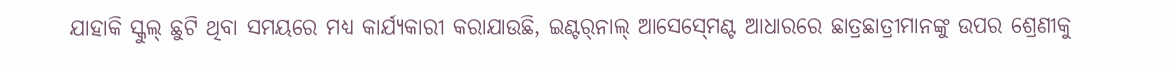ଯାହାକି ସ୍କୁଲ୍ ଛୁଟି ଥିବା ସମୟରେ ମଧ୍ୟ କାର୍ଯ୍ୟକାରୀ କରାଯାଉଛି, ଇଣ୍ଟର୍‍ନାଲ୍ ଆସେସ୍‍ମେଣ୍ଟ ଆଧାରରେ ଛାତ୍ରଛାତ୍ରୀମାନଙ୍କୁ ଉପର ଶ୍ରେଣୀକୁ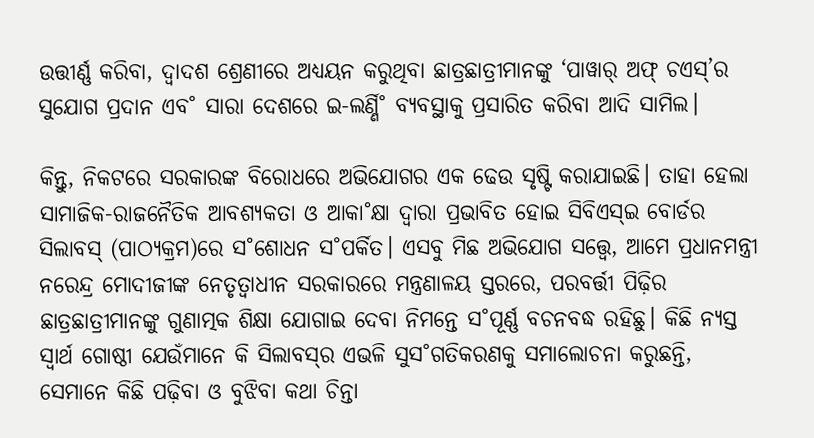ଉତ୍ତୀର୍ଣ୍ଣ କରିବା, ଦ୍ବାଦଶ ଶ୍ରେଣୀରେ ଅଧ୍ୟୟନ କରୁଥିବା ଛାତ୍ରଛାତ୍ରୀମାନଙ୍କୁ ‘ପାୱାର୍ ଅଫ୍ ଚଏସ୍’ର ସୁଯୋଗ ପ୍ରଦାନ ଏବ˚ ସାରା ଦେଶରେ ଇ-ଲର୍ଣ୍ଣି˚ ବ୍ୟବସ୍ଥାକୁ ପ୍ରସାରିତ କରିବା ଆଦି ସାମିଲ।

କିନ୍ତୁ, ନିକଟରେ ସରକାରଙ୍କ ବିରୋଧରେ ଅଭିଯୋଗର ଏକ ଢେଉ ସୃଷ୍ଟି କରାଯାଇଛି। ତାହା ହେଲା ସାମାଜିକ-ରାଜନୈତିକ ଆବଶ୍ୟକତା ଓ ଆକା˚କ୍ଷା ଦ୍ବାରା ପ୍ରଭାବିତ ହୋଇ ସିବିଏସ୍ଇ ବୋର୍ଡର ସିଲାବସ୍ (ପାଠ୍ୟକ୍ରମ)ରେ ସ˚ଶୋଧନ ସ˚ପର୍କିତ। ଏସବୁ ମିଛ ଅଭିଯୋଗ ସତ୍ତ୍ବେ, ଆମେ ପ୍ରଧାନମନ୍ତ୍ରୀ ନରେନ୍ଦ୍ର ମୋଦୀଜୀଙ୍କ ନେତୃତ୍ବାଧୀନ ସରକାରରେ ମନ୍ତ୍ରଣାଳୟ ସ୍ତରରେ, ପରବର୍ତ୍ତୀ ପିଢ଼ିର ଛାତ୍ରଛାତ୍ରୀମାନଙ୍କୁ ଗୁଣାତ୍ମକ ଶିକ୍ଷା ଯୋଗାଇ ଦେବା ନିମନ୍ତେ ସ˚ପୂର୍ଣ୍ଣ ବଚନବଦ୍ଧ ରହିଛୁ। କିଛି ନ୍ୟସ୍ତ ସ୍ବାର୍ଥ ଗୋଷ୍ଠୀ ଯେଉଁମାନେ କି ସିଲାବସ୍‍ର ଏଭଳି ସୁସ˚ଗତିକରଣକୁ ସମାଲୋଚନା କରୁଛନ୍ତି, ସେମାନେ କିଛି ପଢ଼ିବା ଓ ବୁଝିବା କଥା ଚିନ୍ତା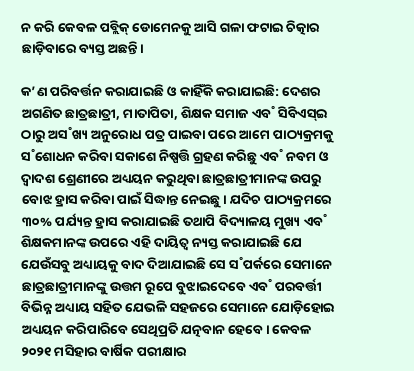ନ କରି କେବଳ ପବ୍ଲିକ୍ ଡୋମେନକୁ ଆସି ଗଳା ଫଟାଇ ଚିତ୍କାର ଛାଡ଼ିବାରେ ବ୍ୟସ୍ତ ଅଛନ୍ତି।

କ’ଣ ପରିବର୍ତ୍ତନ କରାଯାଇଛି ଓ କାହିଁକି କରାଯାଇଛି: ଦେଶର ଅଗଣିତ ଛାତ୍ରଛାତ୍ରୀ, ମାତାପିତା, ଶିକ୍ଷକ ସମାଜ ଏବ˚ ସିବିଏସ୍ଇ ଠାରୁ ଅସ˚ଖ୍ୟ ଅନୁରୋଧ ପତ୍ର ପାଇବା ପରେ ଆମେ ପାଠ୍ୟକ୍ରମକୁ ସ˚ଶୋଧନ କରିବା ସକାଶେ ନିଷ୍ପତ୍ତି ଗ୍ରହଣ କରିଛୁ ଏବ˚ ନବମ ଓ ଦ୍ବାଦଶ ଶ୍ରେଣୀରେ ଅଧ୍ୟୟନ କରୁଥିବା ଛାତ୍ରଛାତ୍ରୀମାନଙ୍କ ଉପରୁ ବୋଝ ହ୍ରାସ କରିବା ପାଇଁ ସିଦ୍ଧାନ୍ତ ନେଇଛୁ। ଯଦିଚ ପାଠ୍ୟକ୍ରମରେ ୩୦% ପର୍ଯ୍ୟନ୍ତ ହ୍ରାସ କରାଯାଇଛି ତଥାପି ବିଦ୍ୟାଳୟ ମୁଖ୍ୟ ଏବ˚ ଶିକ୍ଷକମାନଙ୍କ ଉପରେ ଏହି ଦାୟିତ୍ବ ନ୍ୟସ୍ତ କରାଯାଇଛି ଯେ ଯେଉଁସବୁ ଅଧ୍ୟାୟକୁ ବାଦ ଦିଆଯାଇଛି ସେ ସ˚ପର୍କରେ ସେମାନେ ଛାତ୍ରଛାତ୍ରୀମାନଙ୍କୁ ଉତ୍ତମ ରୂପେ ବୁଝାଇଦେବେ ଏବ˚ ପରବର୍ତ୍ତୀ ବିଭିନ୍ନ ଅଧ୍ୟାୟ ସହିତ ଯେଭଳି ସହଜରେ ସେମାନେ ଯୋଡ଼ିହୋଇ ଅଧ୍ୟୟନ କରିପାରିବେ ସେଥିପ୍ରତି ଯତ୍ନବାନ ହେବେ। କେବଳ ୨୦୨୧ ମସିହାର ବାର୍ଷିକ ପରୀକ୍ଷାର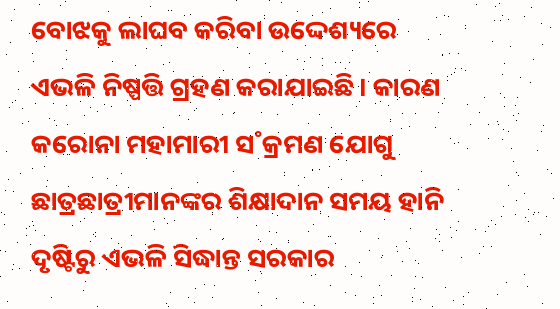ବୋଝକୁ ଲାଘବ କରିବା ଉଦ୍ଦେଶ୍ୟରେ ଏଭଳି ନିଷ୍ପତ୍ତି ଗ୍ରହଣ କରାଯାଇଛି। କାରଣ କରୋନା ମହାମାରୀ ସ˚କ୍ରମଣ ଯୋଗୁ ଛାତ୍ରଛାତ୍ରୀମାନଙ୍କର ଶିକ୍ଷାଦାନ ସମୟ ହାନି ଦୃଷ୍ଟିରୁ ଏଭଳି ସିଦ୍ଧାନ୍ତ ସରକାର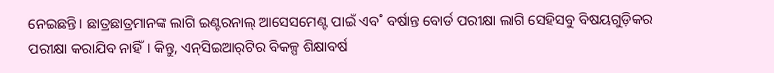ନେଇଛନ୍ତି। ଛାତ୍ରଛାତ୍ରମାନଙ୍କ ଲାଗି ଇଣ୍ଟରନାଲ୍ ଆସେସମେଣ୍ଟ ପାଇଁ ଏବ˚ ବର୍ଷାନ୍ତ ବୋର୍ଡ ପରୀକ୍ଷା ଲାଗି ସେହିସବୁ ବିଷୟଗୁଡ଼ିକର ପରୀକ୍ଷା କରାଯିବ ନାହିଁ। କିନ୍ତୁ, ଏନ୍‍ସିଇଆର୍‍ଟିର ବିକଳ୍ପ ଶିକ୍ଷାବର୍ଷ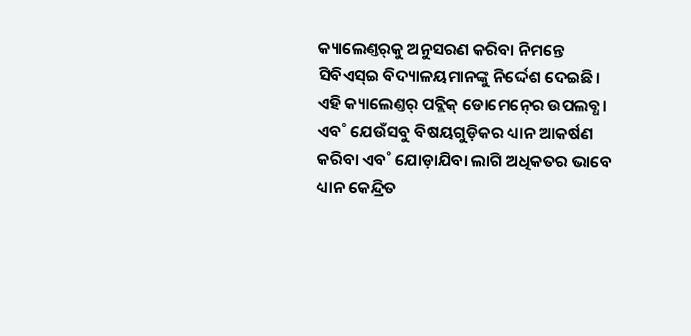କ୍ୟାଲେଣ୍ତର୍‍କୁ ଅନୁସରଣ କରିବା ନିମନ୍ତେ ସିବିଏସ୍ଇ ବିଦ୍ୟାଳୟମାନଙ୍କୁ ନିର୍ଦ୍ଦେଶ ଦେଇଛି। ଏହି କ୍ୟାଲେଣ୍ତର୍ ପବ୍ଲିକ୍ ଡୋମେନ୍‍ରେ ଉପଲବ୍ଧ। ଏବ˚ ଯେଉଁସବୁ ବିଷୟଗୁଡ଼ିକର ଧ୍ୟାନ ଆକର୍ଷଣ କରିବା ଏବ˚ ଯୋଡ଼ାଯିବା ଲାଗି ଅଧିକତର ଭାବେ ଧ୍ୟାନ କେନ୍ଦ୍ରିତ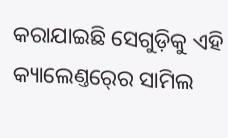କରାଯାଇଛି ସେଗୁଡ଼ିକୁ ଏହି କ୍ୟାଲେଣ୍ତର୍‍ରେ ସାମିଲ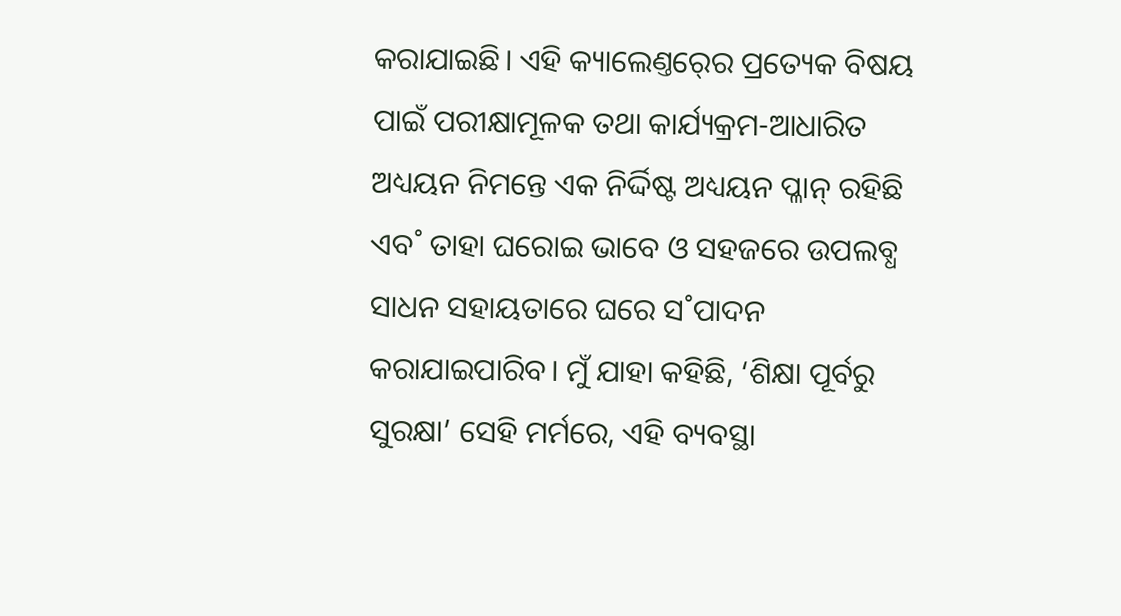କରାଯାଇଛି। ଏହି କ୍ୟାଲେଣ୍ତର୍‍ରେ ପ୍ରତ୍ୟେକ ବିଷୟ ପାଇଁ ପରୀକ୍ଷାମୂଳକ ତଥା କାର୍ଯ୍ୟକ୍ରମ-ଆଧାରିତ ଅଧ୍ୟୟନ ନିମନ୍ତେ ଏକ ନିର୍ଦ୍ଦିଷ୍ଟ ଅଧ୍ୟୟନ ପ୍ଳାନ୍ ରହିଛି ଏବ˚ ତାହା ଘରୋଇ ଭାବେ ଓ ସହଜରେ ଉପଲବ୍ଧ ସାଧନ ସହାୟତାରେ ଘରେ ସ˚ପାଦନ କରାଯାଇପାରିବ। ମୁଁ ଯାହା କହିଛି, ‘ଶିକ୍ଷା ପୂର୍ବରୁ ସୁରକ୍ଷା’ ସେହି ମର୍ମରେ, ଏହି ବ୍ୟବସ୍ଥା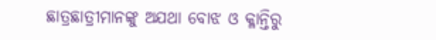ଛାତ୍ରଛାତ୍ରୀମାନଙ୍କୁ ଅଯଥା ବୋଝ ଓ କ୍ଳାନ୍ତିରୁ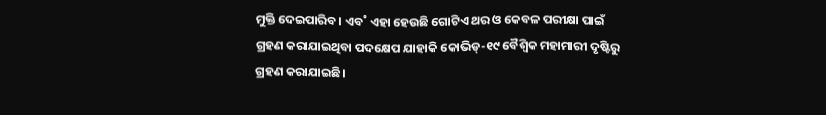ମୁକ୍ତି ଦେଇପାରିବ। ଏବ˚ ଏହା ହେଉଛି ଗୋଟିଏ ଥର ଓ କେବଳ ପରୀକ୍ଷା ପାଇଁ ଗ୍ରହଣ କରାଯାଇଥିବା ପଦକ୍ଷେପ ଯାହାକି କୋଭିଡ୍-୧୯ ବୈଶ୍ବିକ ମହାମାରୀ ଦୃଷ୍ଟିରୁ ଗ୍ରହଣ କରାଯାଇଛି।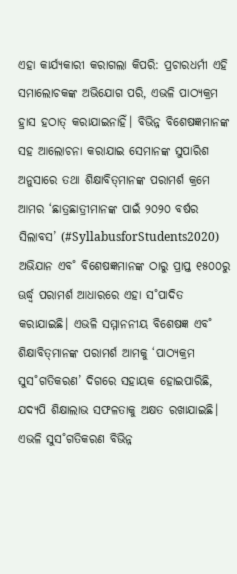ଏହା କାର୍ଯ୍ୟକାରୀ କରାଗଲା କିପରି: ପ୍ରଚାରଧର୍ମୀ ଏହି ସମାଲୋଚକଙ୍କ ଅଭିଯୋଗ ପରି, ଏଭଳି ପାଠ୍ୟକ୍ରମ ହ୍ରାସ ହଠାତ୍ କରାଯାଇନାହିଁ। ବିଭିନ୍ନ ବିଶେଷଜ୍ଞମାନଙ୍କ ସହ ଆଲୋଚନା କରାଯାଇ ସେମାନଙ୍କ ସୁପାରିଶ ଅନୁସାରେ ତଥା ଶିକ୍ଷାବିତ୍‌ମାନଙ୍କ ପରାମର୍ଶ କ୍ରମେ ଆମର ‘ଛାତ୍ରଛାତ୍ରୀମାନଙ୍କ ପାଇଁ ୨୦୨୦ ବର୍ଷର ସିଲାବସ’ (#SyllabusforStudents2020) ଅଭିଯାନ ଏବ˚ ବିଶେଷଜ୍ଞମାନଙ୍କ ଠାରୁ ପ୍ରାପ୍ତ ୧୫୦୦ରୁ ଊର୍ଦ୍ଧ୍ବ ପରାମର୍ଶ ଆଧାରରେ ଏହା ସ˚ପାଦିତ କରାଯାଇଛି। ଏଭଳି ସମ୍ମାନନୀୟ ବିଶେଷଜ୍ଞ ଏବ˚ ଶିକ୍ଷାବିତ୍‍ମାନଙ୍କ ପରାମର୍ଶ ଆମକୁ ‘ପାଠ୍ୟକ୍ରମ ସୁସ˚ଗତିକରଣ’ ଦିଗରେ ସହାୟକ ହୋଇପାରିଛି, ଯଦ୍ୟପି ଶିକ୍ଷାଲାଭ ସଫଳତାକୁ ଅକ୍ଷତ ରଖାଯାଇଛି। ଏଭଳି ସୁସ˚ଗତିକରଣ ବିଭିନ୍ନ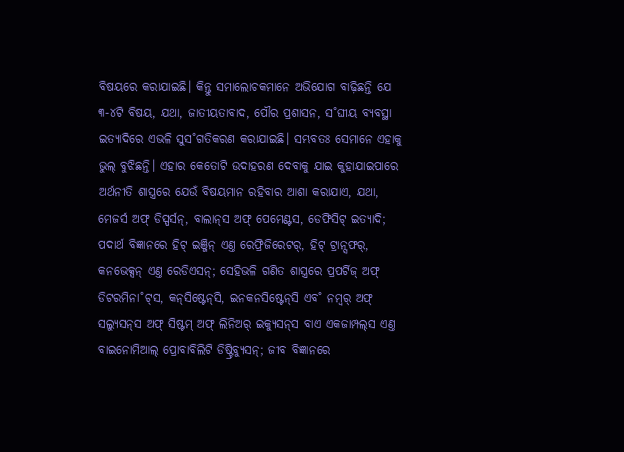ବିଷୟରେ କରାଯାଇଛି। କିନ୍ତୁ ସମାଲୋଚକମାନେ ଅଭିଯୋଗ ବାଢ଼ିଛନ୍ତି ଯେ ୩-୪ଟି ବିଷୟ, ଯଥା, ଜାତୀୟତାବାଦ, ପୌର ପ୍ରଶାସନ, ସ˚ଘୀୟ ବ୍ୟବସ୍ଥା ଇତ୍ୟାଦିରେ ଏଭଳି ସୁସ˚ଗତିକରଣ କରାଯାଇଛି। ସମ୍ଭବତଃ ସେମାନେ ଏହାକୁ ଭୁଲ୍ ବୁଝିଛନ୍ତି। ଏହାର କେତୋଟି ଉଦାହରଣ ଦେବାକୁ ଯାଇ କୁହାଯାଇପାରେ ଅର୍ଥନୀତି ଶାସ୍ତ୍ରରେ ଯେଉଁ ବିଷୟମାନ ରହିବାର ଆଶା କରାଯାଏ, ଯଥା, ମେଜର୍ସ ଅଫ୍ ଡିସ୍ପର୍ସନ୍, ବାଲାନ୍‍ସ ଅଫ୍ ପେମେଣ୍ଟସ, ଡେଫିସିଟ୍ ଇତ୍ୟାଦି; ପଦାର୍ଥ ବିଜ୍ଞାନରେ ହିଟ୍ ଇଞ୍ଜିନ୍ ଏଣ୍ତ ରେଫ୍ରିଜିରେଟର୍, ହିଟ୍ ଟ୍ରାନ୍ସଫର୍, କନଭେକ୍ସନ୍ ଏଣ୍ତ ରେଡିଏସନ୍; ସେହିଭଳି ଗଣିତ ଶାସ୍ତ୍ରରେ ପ୍ରପର୍ଟିଜ୍ ଅଫ୍ ଡିଟରମିନା˚ଟ୍‍ସ, କନ୍‍ସିଷ୍ଟେନ୍‍ସି, ଇନକନସିଷ୍ଟେନ୍‍ସି ଏବ˚ ନମ୍ବର୍ ଅଫ୍ ସଲ୍ୟୁସନ୍‍ସ ଅଫ୍ ସିଷ୍ଟମ୍ ଅଫ୍ ଲିନିଅର୍ ଇକ୍ୟୁସନ୍‍ସ ବାଏ ଏକଜାମ୍ପଲ୍‍ସ ଏଣ୍ତ ବାଇନୋମିଆଲ୍ ପ୍ରୋବାବିଲିଟି ଡିଷ୍ଟ୍ରିବ୍ୟୁସନ୍; ଜୀବ ବିଜ୍ଞାନରେ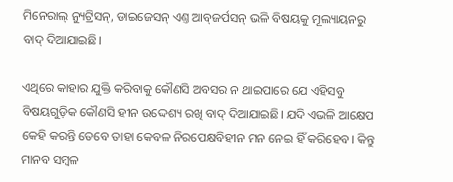ମିନେରାଲ୍ ନ୍ୟୁଟ୍ରିସନ୍, ଡାଇଜେସନ୍ ଏଣ୍ତ ଆବ୍‍ଜର୍ପସନ୍ ଭଳି ବିଷୟକୁ ମୂଲ୍ୟାୟନରୁ ବାଦ୍ ଦିଆଯାଇଛି।

ଏଥିରେ କାହାର ଯୁକ୍ତି କରିବାକୁ କୌଣସି ଅବସର ନ ଥାଇପାରେ ଯେ ଏହିସବୁ ବିଷୟଗୁଡ଼ିକ କୌଣସି ହୀନ ଉଦ୍ଦେଶ୍ୟ ରଖି ବାଦ୍‌ ଦିଆଯାଇଛି। ଯଦି ଏଭଳି ଆକ୍ଷେପ କେହି କରନ୍ତି ତେବେ ତାହା କେବଳ ନିରପେକ୍ଷବିହୀନ ମନ ନେଇ ହିଁ କରିହେବ। କିନ୍ତୁ ମାନବ ସମ୍ବଳ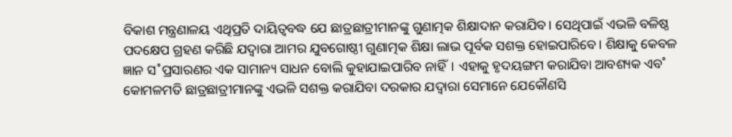ବିକାଶ ମନ୍ତ୍ରଣାଳୟ ଏଥିପ୍ରତି ଦାୟିତ୍ବବଦ୍ଧ ଯେ ଛାତ୍ରଛାତ୍ରୀମାନଙ୍କୁ ଗୁଣାତ୍ମକ ଶିକ୍ଷାଦାନ କରାଯିବ। ସେଥିପାଇଁ ଏଭଳି ବଳିଷ୍ଠ ପଦକ୍ଷେପ ଗ୍ରହଣ କରିଛି ଯଦ୍ବାରା ଆମର ଯୁବଗୋଷ୍ଠୀ ଗୁଣାତ୍ମକ ଶିକ୍ଷା ଲାଭ ପୂର୍ବକ ସଶକ୍ତ ହୋଇପାରିବେ। ଶିକ୍ଷାକୁ କେବଳ ଜ୍ଞାନ ସ˚ପ୍ରସାରଣର ଏକ ସାମାନ୍ୟ ସାଧନ ବୋଲି କୁହାଯାଇପାରିବ ନାହିଁ। ଏହାକୁ ହୃଦୟଙ୍ଗମ କରାଯିବା ଆବଶ୍ୟକ ଏବ˚ କୋମଳମତି ଛାତ୍ରଛାତ୍ରୀମାନଙ୍କୁ ଏଭଳି ସଶକ୍ତ କରାଯିବା ଦରକାର ଯଦ୍ବାରା ସେମାନେ ଯେକୌଣସି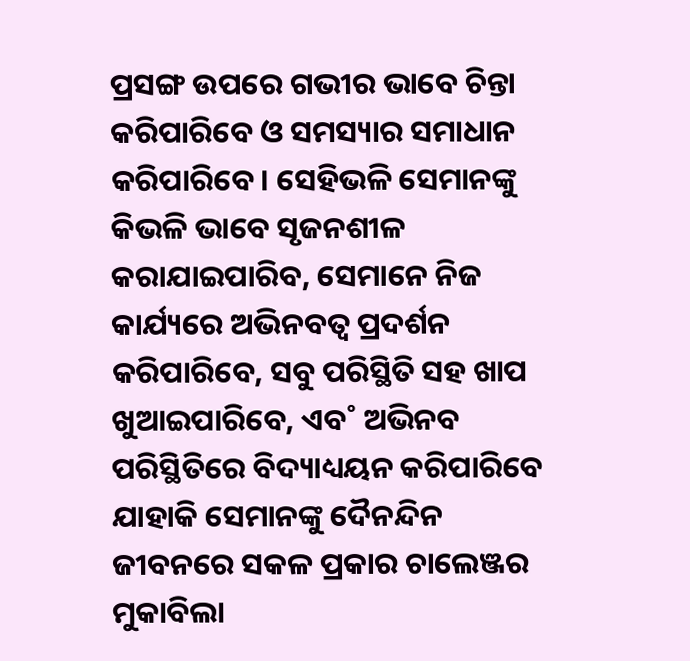ପ୍ରସଙ୍ଗ ଉପରେ ଗଭୀର ଭାବେ ଚିନ୍ତା କରିପାରିବେ ଓ ସମସ୍ୟାର ସମାଧାନ କରିପାରିବେ। ସେହିଭଳି ସେମାନଙ୍କୁ କିଭଳି ଭାବେ ସୃଜନଶୀଳ କରାଯାଇପାରିବ, ସେମାନେ ନିଜ କାର୍ଯ୍ୟରେ ଅଭିନବତ୍ବ ପ୍ରଦର୍ଶନ କରିପାରିବେ, ସବୁ ପରିସ୍ଥିତି ସହ ଖାପ ଖୁଆଇପାରିବେ, ଏବ˚ ଅଭିନବ ପରିସ୍ଥିତିରେ ବିଦ୍ୟାଧ୍ୟୟନ କରିପାରିବେ ଯାହାକି ସେମାନଙ୍କୁ ଦୈନନ୍ଦିନ ଜୀବନରେ ସକଳ ପ୍ରକାର ଚାଲେଞ୍ଜର ମୁକାବିଲା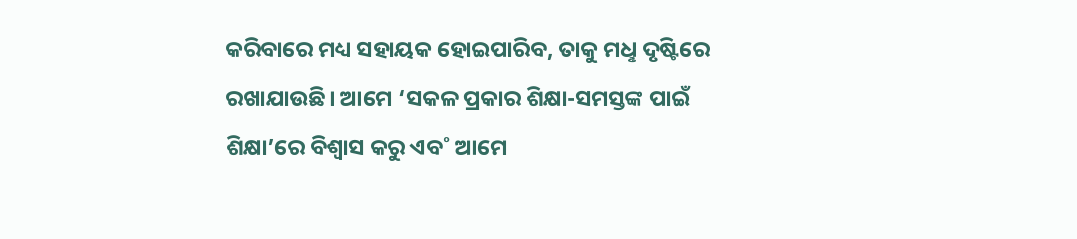କରିବାରେ ମଧ୍ୟ ସହାୟକ ହୋଇପାରିବ, ତାକୁ ମଧୢ ଦୃଷ୍ଟିରେ ରଖାଯାଉଛି। ଆମେ ‘ସକଳ ପ୍ରକାର ଶିକ୍ଷା-ସମସ୍ତଙ୍କ ପାଇଁ ଶିକ୍ଷା’ରେ ବିଶ୍ବାସ କରୁ ଏବ˚ ଆମେ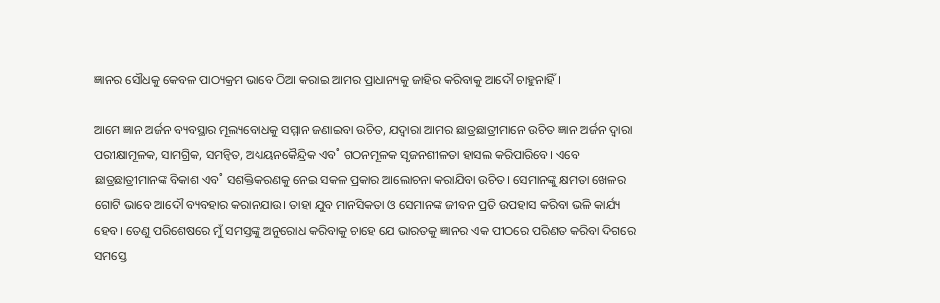ଜ୍ଞାନର ସୌଧକୁ କେବଳ ପାଠ୍ୟକ୍ରମ ଭାବେ ଠିଆ କରାଇ ଆମର ପ୍ରାଧାନ୍ୟକୁ ଜାହିର କରିବାକୁ ଆଦୌ ଚାହୁନାହିଁ।

ଆମେ ଜ୍ଞାନ ଅର୍ଜନ ବ୍ୟବସ୍ଥାର ମୂଲ୍ୟବୋଧକୁ ସମ୍ମାନ ଜଣାଇବା ଉଚିତ, ଯଦ୍ବାରା ଆମର ଛାତ୍ରଛାତ୍ରୀମାନେ ଉଚିତ ଜ୍ଞାନ ଅର୍ଜନ ଦ୍ବାରା ପରୀକ୍ଷାମୂଳକ, ସାମଗ୍ରିକ, ସମନ୍ବିତ, ଅଧ୍ୟୟନକୈନ୍ଦ୍ରିକ ଏବ˚ ଗଠନମୂଳକ ସୃଜନଶୀଳତା ହାସଲ କରିପାରିବେ। ଏବେ ଛାତ୍ରଛାତ୍ରୀମାନଙ୍କ ବିକାଶ ଏବ˚ ସଶକ୍ତିକରଣକୁ ନେଇ ସକଳ ପ୍ରକାର ଆଲୋଚନା କରାଯିବା ଉଚିତ। ସେମାନଙ୍କୁ କ୍ଷମତା ଖେଳର ଗୋଟି ଭାବେ ଆଦୌ ବ୍ୟବହାର କରାନଯାଉ। ତାହା ଯୁବ ମାନସିକତା ଓ ସେମାନଙ୍କ ଜୀବନ ପ୍ରତି ଉପହାସ କରିବା ଭଳି କାର୍ଯ୍ୟ ହେବ। ତେଣୁ ପରିଶେଷରେ ମୁଁ ସମସ୍ତଙ୍କୁ ଅନୁରୋଧ କରିବାକୁ ଚାହେ ଯେ ଭାରତକୁ ଜ୍ଞାନର ଏକ ପୀଠରେ ପରିଣତ କରିବା ଦିଗରେ ସମସ୍ତେ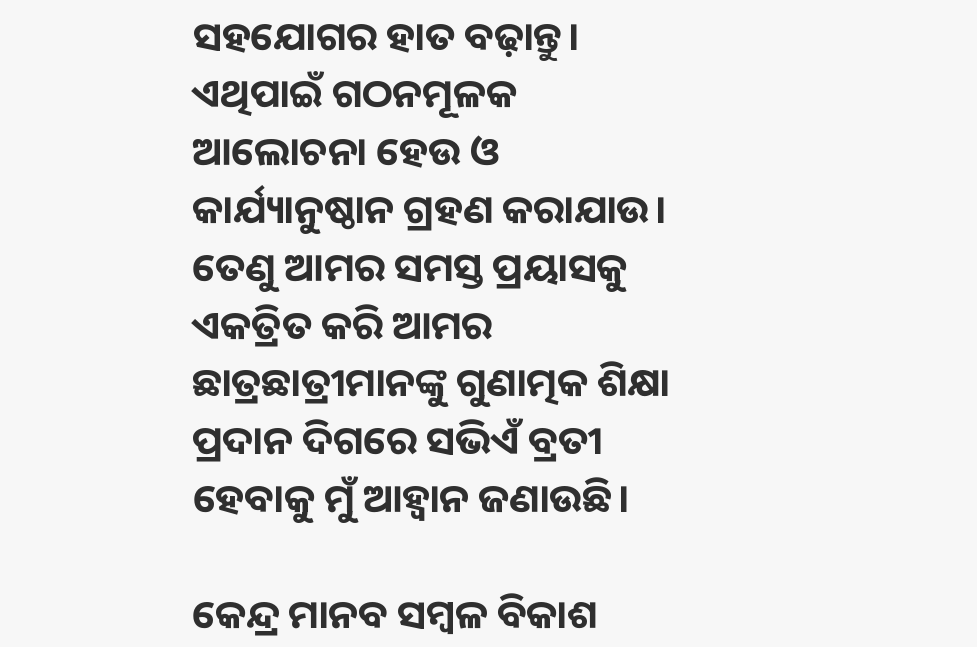ସହଯୋଗର ହାତ ବଢ଼ାନ୍ତୁ। ଏଥିପାଇଁ ଗଠନମୂଳକ ଆଲୋଚନା ହେଉ ଓ କାର୍ଯ୍ୟାନୁଷ୍ଠାନ ଗ୍ରହଣ କରାଯାଉ। ତେଣୁ ଆମର ସମସ୍ତ ପ୍ରୟାସକୁ ଏକତ୍ରିତ କରି ଆମର ଛାତ୍ରଛାତ୍ରୀମାନଙ୍କୁ ଗୁଣାତ୍ମକ ଶିକ୍ଷା ପ୍ରଦାନ ଦିଗରେ ସଭିଏଁ ବ୍ରତୀ ହେବାକୁ ମୁଁ ଆହ୍ବାନ ଜଣାଉଛି।

କେନ୍ଦ୍ର ମାନବ ସମ୍ବଳ ବିକାଶ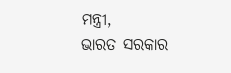ମନ୍ତ୍ରୀ,
ଭାରତ ସରକାର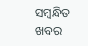ସମ୍ବନ୍ଧିତ ଖବର